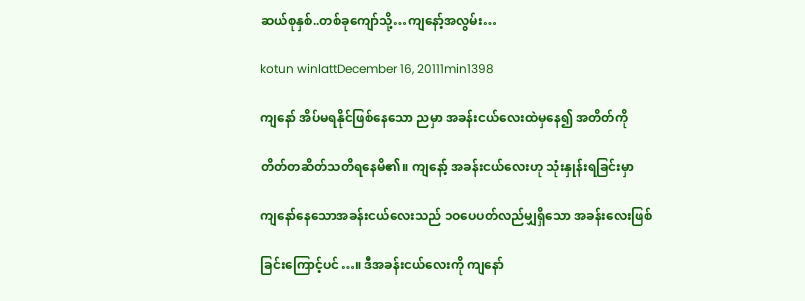ဆယ်စုနှစ်..တစ်ခုကျော်သို့…ကျနော့်အလွမ်း…

kotun winlattDecember 16, 20111min1398

ကျနော် အိပ်မရနိုင်ဖြစ်နေသော ညမှာ အခန်းငယ်လေးထဲမှနေ၍ အတိတ်ကို

တိတ်တဆိတ်သတိရနေမိ၏။ ကျနော့် အခန်းငယ်လေးဟု သုံးနှုန်းရခြင်းမှာ

ကျနော်နေသောအခန်းငယ်လေးသည် ၁ဝပေပတ်လည်မျှရှိသော အခန်းလေးဖြစ်

ခြင်းကြောင့်ပင်…။ ဒီအခန်းငယ်လေးကို ကျနော်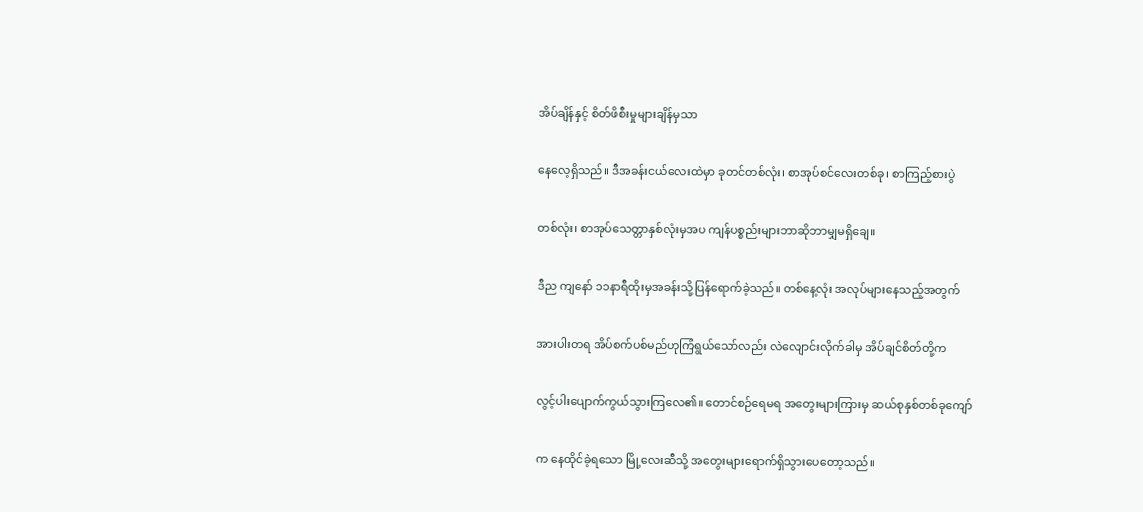အိပ်ချိန်နှင့် စိတ်ဖိစီးမှုများချိန်မှသာ

နေလေ့ရှိသည်။ ဒီအခန်းငယ်လေးထဲမှာ ခုတင်တစ်လုံး၊ စာအုပ်စင်လေးတစ်ခု၊ စာကြည့်စားပွဲ

တစ်လုံး၊ စာအုပ်သေတ္တာနှစ်လုံးမှအပ ကျန်ပစ္စည်းများဘာဆိုဘာမျှမရှိချေ။

ဒီည ကျနော် ၁၁နာရီထိုးမှအခန်းသို့ပြန်ရောက်ခဲ့သည်။ တစ်နေ့လုံး အလုပ်များနေသည့်အတွက်

အားပါးတရ အိပ်စက်ပစ်မည်ဟုကြံရွယ်သော်လည်း လဲလျောင်းလိုက်ခါမှ အိပ်ချင်စိတ်တို့က

လွင့်ပါးပျောက်ကွယ်သွားကြလေ၏။ တောင်စဉ်ရေမရ အတွေးများကြားမှ ဆယ်စုနှစ်တစ်ခုကျော်

က နေထိုင်ခဲ့ရသော မြို့လေးဆီသို့ အတွေးများရောက်ရှိသွားပေတော့သည်။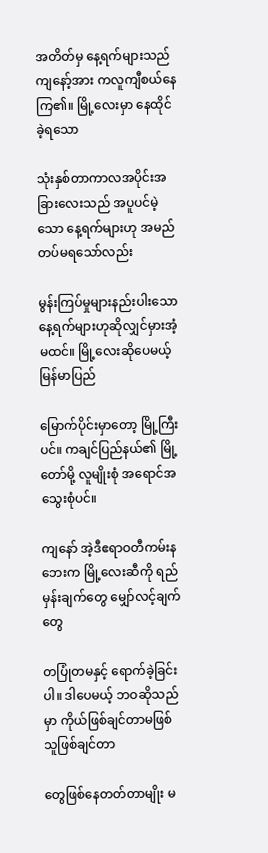အတိတ်မှ နေ့ရက်များသည် ကျနော့်အား ကလူကျီစယ်နေကြ၏။ မြို့လေးမှာ နေထိုင်ခဲ့ရသော

သုံးနှစ်တာကာလအပိုင်းအခြားလေးသည် အပူပင်မဲ့သော နေ့ရက်များဟု အမည်တပ်မရသော်လည်း

မွန်းကြပ်မှုများနည်းပါးသောနေ့ရက်များဟုဆိုလျှင်မှားအံ့မထင်။ မြို့လေးဆိုပေမယ့် မြန်မာပြည်

မြောက်ပိုင်းမှာတော့ မြို့ကြီးပင်။ ကချင်ပြည်နယ်၏ မြို့တော်မို့ လူမျိုးစုံ အရောင်အသွေးစုံပင်။

ကျနော် အဲ့ဒီဧရာဝတီကမ်းနဘေးက မြို့လေးဆီကို ရည်မှန်းချက်တွေ မျှော်လင့်ချက်တွေ

တပြုံတမနှင့် ရောက်ခဲ့ခြင်းပါ။ ဒါပေမယ့် ဘဝဆိုသည်မှာ ကိုယ်ဖြစ်ချင်တာမဖြစ် သူဖြစ်ချင်တာ

တွေဖြစ်နေတတ်တာမျိုး မ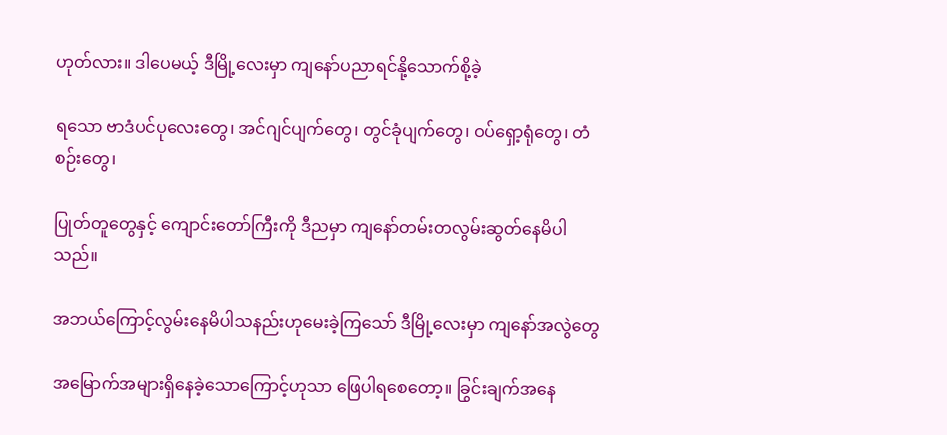ဟုတ်လား။ ဒါပေမယ့် ဒီမြို့လေးမှာ ကျနော်ပညာရင်နို့သောက်စို့ခဲ့

ရသော ဗာဒံပင်ပုလေးတွေ၊ အင်ဂျင်ပျက်တွေ၊ တွင်ခုံပျက်တွေ၊ ဝပ်ရှော့ရုံတွေ၊ တံစဉ်းတွေ၊

ပြုတ်တူတွေနှင့် ကျောင်းတော်ကြီးကို ဒီညမှာ ကျနော်တမ်းတလွမ်းဆွတ်နေမိပါသည်။

အဘယ်ကြောင့်လွမ်းနေမိပါသနည်းဟုမေးခဲ့ကြသော် ဒီမြို့လေးမှာ ကျနော်အလွဲတွေ

အမြောက်အများရှိနေခဲ့သောကြောင့်ဟုသာ ဖြေပါရစေတော့။ ခြွင်းချက်အနေ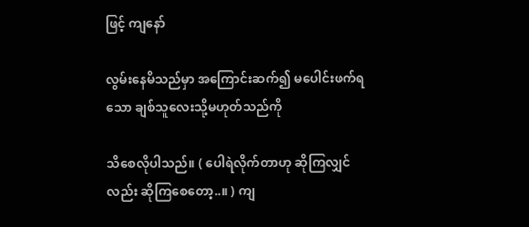ဖြင့် ကျနော်

လွမ်းနေမိသည်မှာ အကြောင်းဆက်၍ မပေါင်းဖက်ရသော ချစ်သူလေးသို့မဟုတ်သည်ကို

သိစေလိုပါသည်။ ( ပေါရဲလိုက်တာဟု ဆိုကြလျှင်လည်း ဆိုကြစေတော့..။ ) ကျ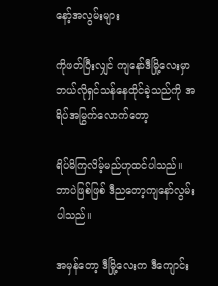နော့်အလွမ်းများ

ကိုဖတ်ပြီးလျှင် ကျနော်ဒီမြို့လေးမှာ ဘယ်လိုရှင်သန်နေထိုင်ခဲ့သည်ကို အရိပ်အမြွက်လောက်တော့

ရိပ်မိကြလိမ့်မည်ဟုထင်ပါသည်။ ဘာပဲဖြစ်ဖြစ် ဒီညတော့ကျနော်လွမ်းပါသည်။

အမှန်တော့ ဒီမြို့လေးက ဒီကျောင်း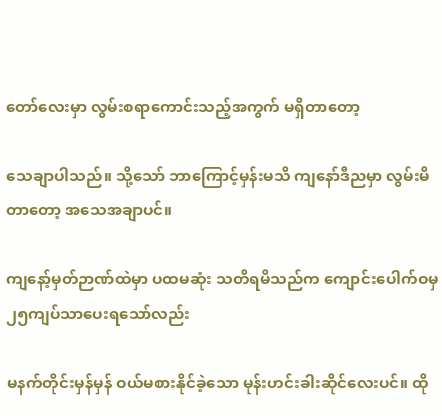တော်လေးမှာ လွမ်းစရာကောင်းသည့်အကွက် မရှိတာတော့

သေချာပါသည်။ သို့သော် ဘာကြောင့်မှန်းမသိ ကျနော်ဒီညမှာ လွမ်းမိတာတော့ အသေအချာပင်။

ကျနော့်မှတ်ဉာဏ်ထဲမှာ ပထမဆုံး သတိရမိသည်က ကျောင်းပေါက်ဝမှ ၂၅ကျပ်သာပေးရသော်လည်း

မနက်တိုင်းမှန်မှန် ဝယ်မစားနိုင်ခဲ့သော မုန်းဟင်းခါးဆိုင်လေးပင်။ ထို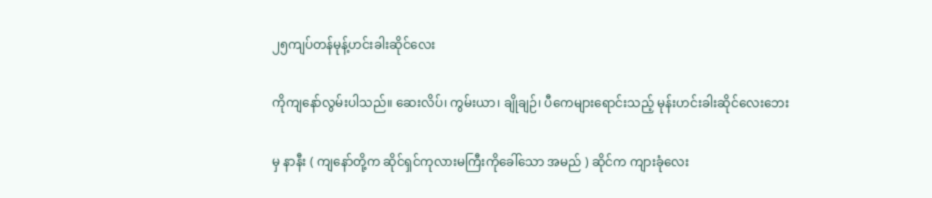၂၅ကျပ်တန်မုန့်ဟင်းခါးဆိုင်လေး

ကိုကျနော်လွမ်းပါသည်။ ဆေးလိပ်၊ ကွမ်းယာ၊ ချိုချဉ်၊ ပီကေများရောင်းသည့် မုန်းဟင်းခါးဆိုင်လေးဘေး

မှ နာနီး ( ကျနော်တို့က ဆိုင်ရှင်ကုလားမကြီးကိုခေါ်သော အမည် ) ဆိုင်က ကျားခုံလေး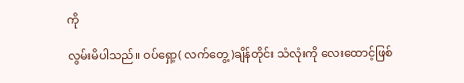ကို

လွမ်းမိပါသည်။ ဝပ်ရှော့( လက်တွေ့)ချိန်တိုင်း သံလုံးကို လေးထောင့်ဖြစ်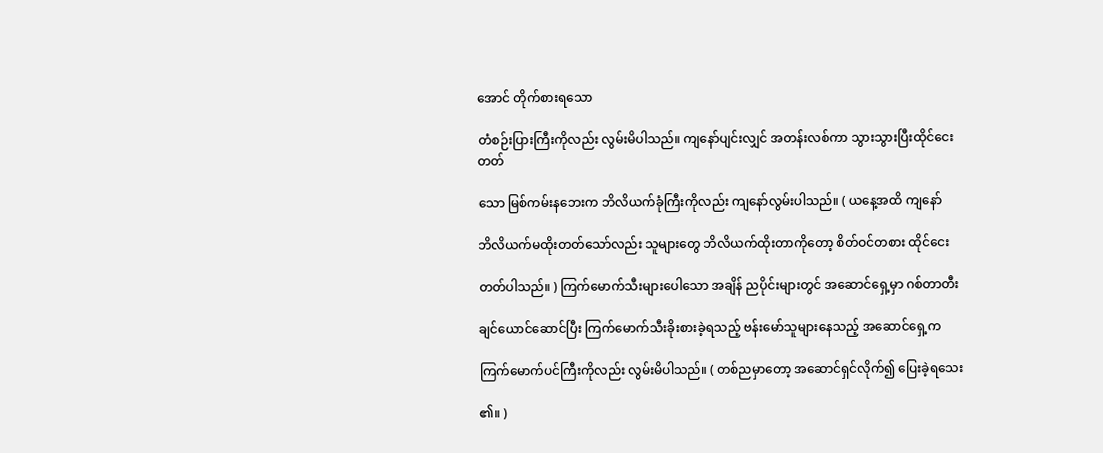အောင် တိုက်စားရသော

တံစဉ်းပြားကြီးကိုလည်း လွမ်းမိပါသည်။ ကျနော်ပျင်းလျှင် အတန်းလစ်ကာ သွားသွားပြီးထိုင်ငေးတတ်

သော မြစ်ကမ်းနဘေးက ဘိလိယက်ခုံကြီးကိုလည်း ကျနော်လွမ်းပါသည်။ ( ယနေ့အထိ ကျနော်

ဘိလိယက်မထိုးတတ်သော်လည်း သူများတွေ ဘိလိယက်ထိုးတာကိုတော့ စိတ်ဝင်တစား ထိုင်ငေး

တတ်ပါသည်။ ) ကြက်မောက်သီးများပေါသော အချိန် ညပိုင်းများတွင် အဆောင်ရှေ့မှာ ဂစ်တာတီး

ချင်ယောင်ဆောင်ပြီး ကြက်မောက်သီးခိုးစားခဲ့ရသည့် ဗန်းမော်သူများနေသည့် အဆောင်ရှေ့က

ကြက်မောက်ပင်ကြီးကိုလည်း လွမ်းမိပါသည်။ ( တစ်ညမှာတော့ အဆောင်ရှင်လိုက်၍ ပြေးခဲ့ရသေး

၏။ )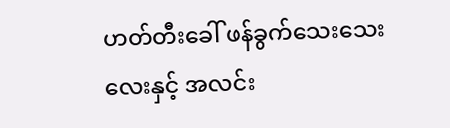ဟတ်တီးခေါ် ဖန်ခွက်သေးသေးလေးနှင့် အလင်း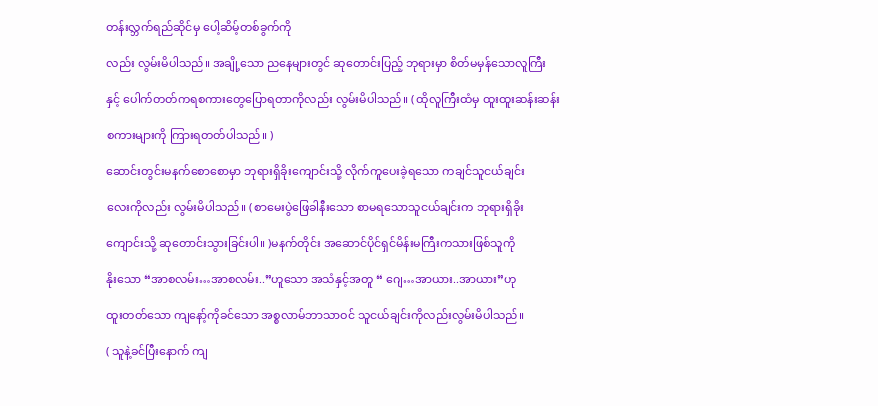တန်းလ္ဘက်ရည်ဆိုင်မှ ပေါ့ဆိမ့်တစ်ခွက်ကို

လည်း လွမ်းမိပါသည်။ အချို့သော ညနေများတွင် ဆုတောင်းပြည့် ဘုရားမှာ စိတ်မမှန်သောလူကြီး

နှင့် ပေါက်တတ်ကရစကားတွေပြောရတာကိုလည်း လွမ်းမိပါသည်။ ( ထိုလူကြီးထံမှ ထူးထူးဆန်းဆန်း

စကားများကို ကြားရတတ်ပါသည်။ )

ဆောင်းတွင်းမနက်စောစောမှာ ဘုရားရှိခိုးကျောင်းသို့ လိုက်ကူပေးခဲ့ရသော ကချင်သူငယ်ချင်း

လေးကိုလည်း လွမ်းမိပါသည်။ ( စာမေးပွဲဖြေခါနီးသော စာမရသောသူငယ်ချင်းက ဘုရားရှိခိုး

ကျောင်းသို့ ဆုတောင်းသွားခြင်းပါ။ )မနက်တိုင်း အဆောင်ပိုင်ရှင်မိန်းမကြီးကသားဖြစ်သူကို

နိုးသော “အာစလမ်း…အာစလမ်း..”ဟူသော အသံနှင့်အတူ “ ဂျေ…အာယား..အာယား”ဟု

ထူးတတ်သော ကျနော့်ကိုခင်သော အစ္စလာမ်ဘာသာဝင် သူငယ်ချင်းကိုလည်းလွမ်းမိပါသည်။

( သူနဲ့ခင်ပြီးနောက် ကျ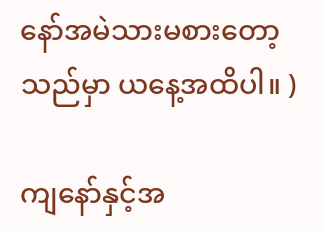နော်အမဲသားမစားတော့သည်မှာ ယနေ့အထိပါ။ )

ကျနော်နှင့်အ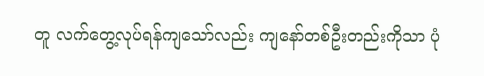တူ လက်တွေ့လုပ်ရန်ကျသော်လည်း ကျနော်တစ်ဦးတည်းကိုသာ ပုံ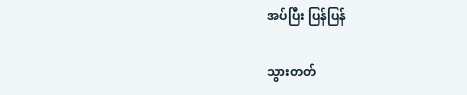အပ်ပြီး ပြန်ပြန်

သွားတတ်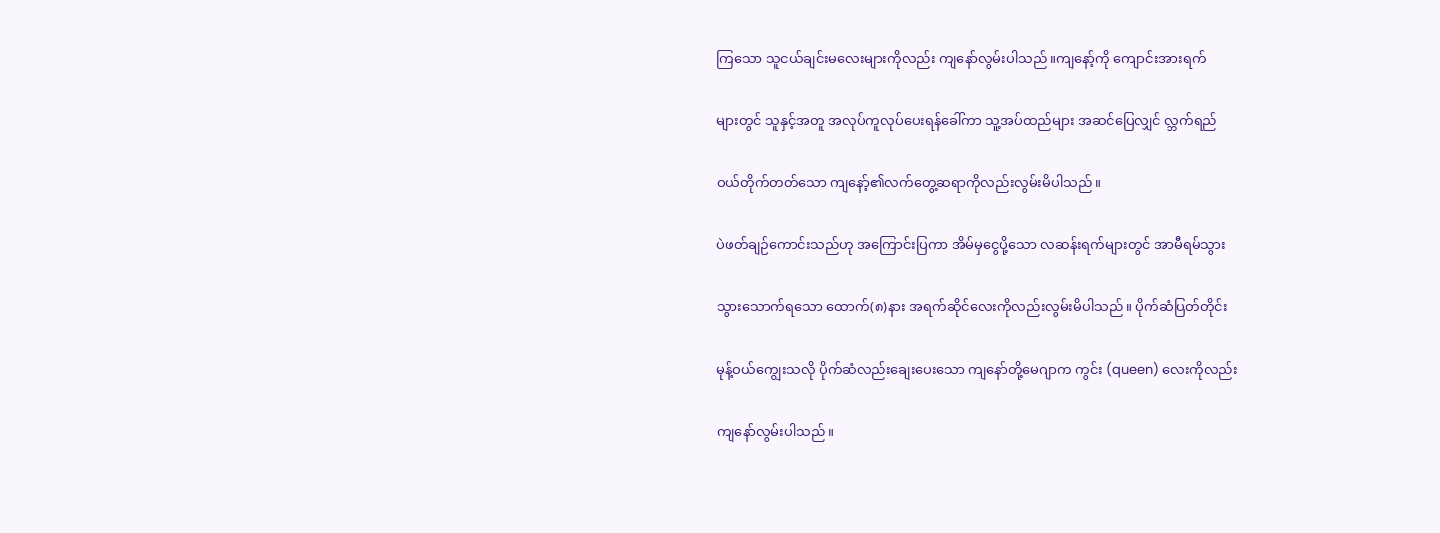ကြသော သူငယ်ချင်းမလေးများကိုလည်း ကျနော်လွမ်းပါသည်။ကျနော့်ကို ကျောင်းအားရက်

များတွင် သူနှင့်အတူ အလုပ်ကူလုပ်ပေးရန်ခေါ်ကာ သူ့အပ်ထည်များ အဆင်ပြေလျှင် လ္ဘက်ရည်

ဝယ်တိုက်တတ်သော ကျနော့်၏လက်တွေ့ဆရာကိုလည်းလွမ်းမိပါသည်။

ပဲဖတ်ချဉ်ကောင်းသည်ဟု အကြောင်းပြကာ အိမ်မှငွေပို့သော လဆန်းရက်များတွင် အာမီရမ်သွား

သွားသောက်ရသော ထောက်(၈)နား အရက်ဆိုင်လေးကိုလည်းလွမ်းမိပါသည်။ ပိုက်ဆံပြတ်တိုင်း

မုန့်ဝယ်ကျွေးသလို ပိုက်ဆံလည်းချေးပေးသော ကျနော်တို့မေဂျာက ကွင်း (queen) လေးကိုလည်း

ကျနော်လွမ်းပါသည်။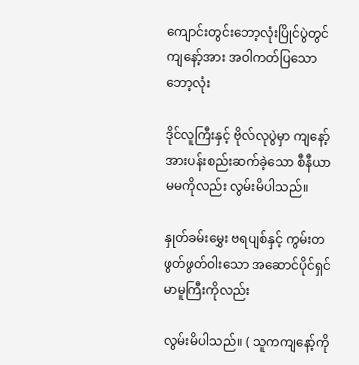ကျောင်းတွင်းဘော့လုံးပြိုင်ပွဲတွင် ကျနော့်အား အဝါကတ်ပြသော ဘော့လုံး

ဒိုင်လူကြီးနှင့် ဗိုလ်လုပွဲမှာ ကျနော့်အားပန်းစည်းဆက်ခဲ့သော စီနီယာ မမကိုလည်း လွမ်းမိပါသည်။

နှုတ်ခမ်းမွှေး ဗရပျစ်နှင့် ကွမ်းတဖွတ်ဖွတ်ဝါးသော အဆောင်ပိုင်ရှင် မာမူကြီးကိုလည်း

လွမ်းမိပါသည်။ ( သူကကျနော့်ကို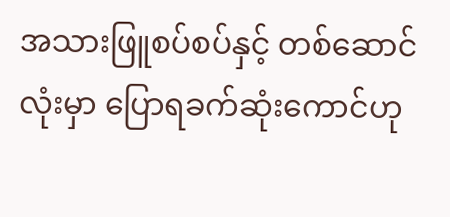အသားဖြူစပ်စပ်နှင့် တစ်ဆောင်လုံးမှာ ပြောရခက်ဆုံးကောင်ဟု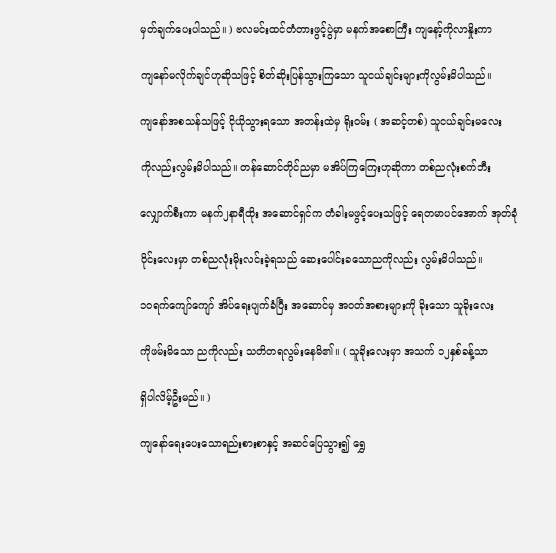မှတ်ချက်ပေးပါသည်။ ) ဗလမင်းထင်တံတားဖွင့်ပွဲမှာ မနက်အစောကြီး ကျနော့်ကိုလာနှိုးကာ

ကျနော်မလိုက်ချင်ဟုဆိုသဖြင့် စိတ်ဆိုးပြန်သွားကြသော သူငယ်ချင်းများကိုလွမ်းမိပါသည်။

ကျနော်အစသန်သဖြင့် ငိုယိုသွားရသော အတန်းထဲမှ ရိုးဝမ်း ( အဆင့်တစ်) သူငယ်ချင်းမလေး

ကိုလည်းလွမ်းမိပါသည်။ တန်ဆောင်တိုင်ညမှာ မအိပ်ကြကြေးဟုဆိုကာ တစ်ညလုံးစက်ဘီး

လျှောက်စီးကာ မနက်၂နာရီထိုး အဆောင်ရှင်က တံခါးမဖွင့်ပေးသဖြင့် ရေတမာပင်အောက် အုတ်ခုံ

ဝိုင်းလေးမှာ တစ်ညလုံးမိုးလင်းခဲ့ရသည် ဆေးပေါင်းခသောညကိုလည်း လွမ်းမိပါသည်။

၁ဝရက်ကျော်ကျော် အိပ်ရေးပျက်ခံပြီး အဆောင်မှ အဝတ်အစားများကို ခိုးသော သူခိုးလေး

ကိုဖမ်းမိသော ညကိုလည်း သတိတရလွမ်းနေမိ၏။ ( သူခိုးလေးမှာ အသက် ၁၂နှစ်ခန့်သာ

ရှိပါလိမ့်ဦးမည်။ )

ကျနော်ရေးပေးသောရည်းစားစာနှင့် အဆင်ပြေသွား၍ ရွှေ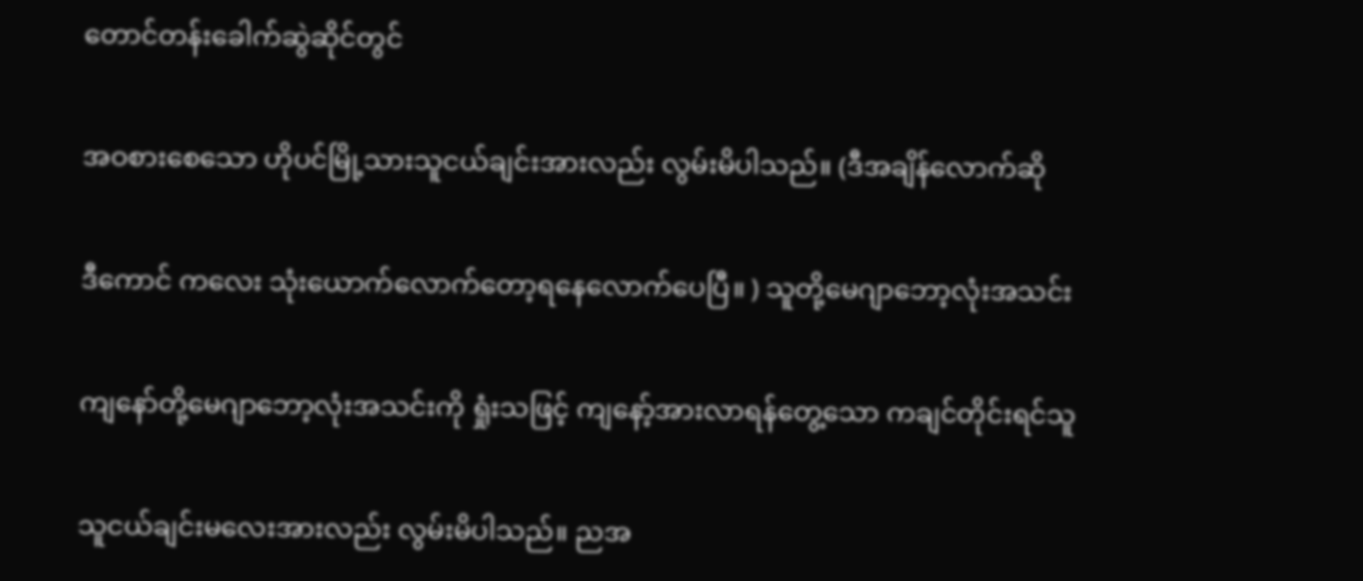တောင်တန်းခေါက်ဆွဲဆိုင်တွင်

အဝစားစေသော ဟိုပင်မြို့သားသူငယ်ချင်းအားလည်း လွမ်းမိပါသည်။ (ဒီအချိန်လောက်ဆို

ဒီကောင် ကလေး သုံးယောက်လောက်တော့ရနေလောက်ပေပြီ။ ) သူတို့မေဂျာဘော့လုံးအသင်း

ကျနော်တို့မေဂျာဘော့လုံးအသင်းကို ရှုံးသဖြင့် ကျနော့်အားလာရန်တွေ့သော ကချင်တိုင်းရင်သူ

သူငယ်ချင်းမလေးအားလည်း လွမ်းမိပါသည်။ ညအ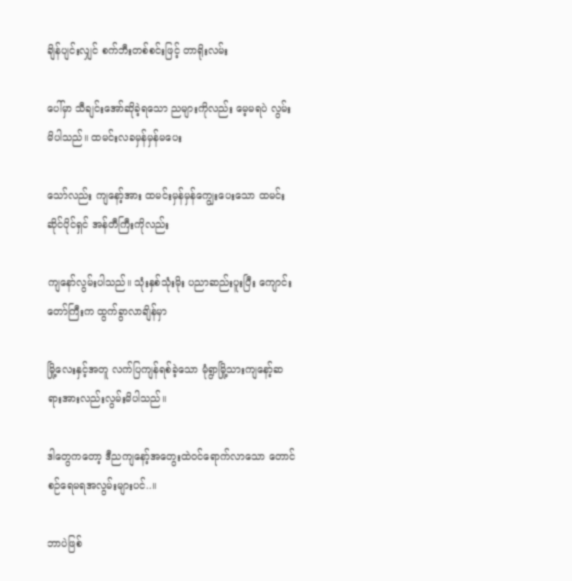ချိန်ပျင်းလျှင် စက်ဘီးတစ်စင်းဖြင့် တာရိုးလမ်း

ပေါ်မှာ သီချင်းအော်ဆိုခဲ့ရသော ညများကိုလည်း မေ့မရပဲ လွမ်းမိပါသည်။ ထမင်းလခမှန်မှန်မပေး

သော်လည်း ကျနော့်အား ထမင်းမှန်မှန်ကျွေးပေးသော ထမင်းဆိုင်ပိုင်ရှင် အန်တီကြီးကိုလည်း

ကျနော်လွမ်းပါသည်။ သုံးနှစ်သုံးမိုး ပညာဆည်းပူးပြီး ကျောင်းတော်ကြီးက ထွက်ခွာလာချိန်မှာ

မြို့လေးနှင့်အတူ လက်ပြကျန်ရစ်ခဲ့သော မုံရွာမြို့သားကျနော့်ဆရားအားလည်းလွမ်းမိပါသည်။

ဒါတွေကတော့ ဒီညကျနော့်အတွေးထဲဝင်ရောက်လာသော တောင်စဉ်ရေမရအလွမ်းများပင်..။

ဘာပဲဖြစ်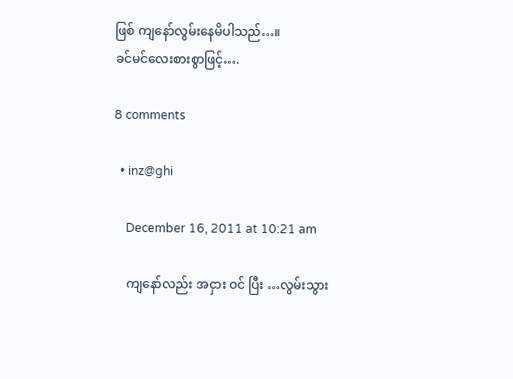ဖြစ် ကျနော်လွမ်းနေမိပါသည်…။
ခင်မင်လေးစားစွာဖြင့်….

8 comments

  • inz@ghi

    December 16, 2011 at 10:21 am

    ကျနော်လည်း အငှား ဝင် ပြီး …လွမ်းသွား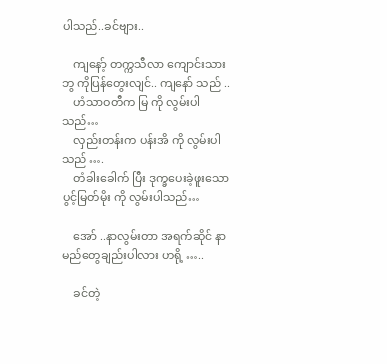ပါသည်..ခင်ဗျား..

    ကျနော့် တက္ကသီလာ ကျောင်းသားဘွ ကိုပြန်တွေးလျင်.. ကျနော် သည် ..
    ဟံသာဝတီက မြ ကို လွမ်းပါသည်…
    လှည်းတန်းက ပန်းအိ ကို လွမ်းပါသည် ….
    တံခါးခေါက် ပြီး ဒုက္ခပေးခဲ့ဖူးသော ပွင့်မြတ်မိုး ကို လွမ်းပါသည်…

    အော် ..နာလွမ်းတာ အရက်ဆိုင် နာမည်တွေချည်းပါလား ဟရို့ …..

    ခင်တဲ့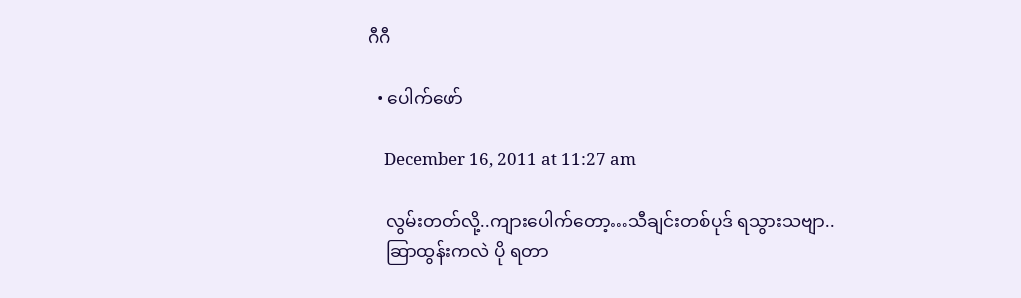ဂီဂီ

  • ပေါက်ဖော်

    December 16, 2011 at 11:27 am

    လွမ်းတတ်လို့..ကျားပေါက်တော့…သီချင်းတစ်ပုဒ် ရသွားသဗျာ..
    ဆြာထွန်းကလဲ ပို ရတာ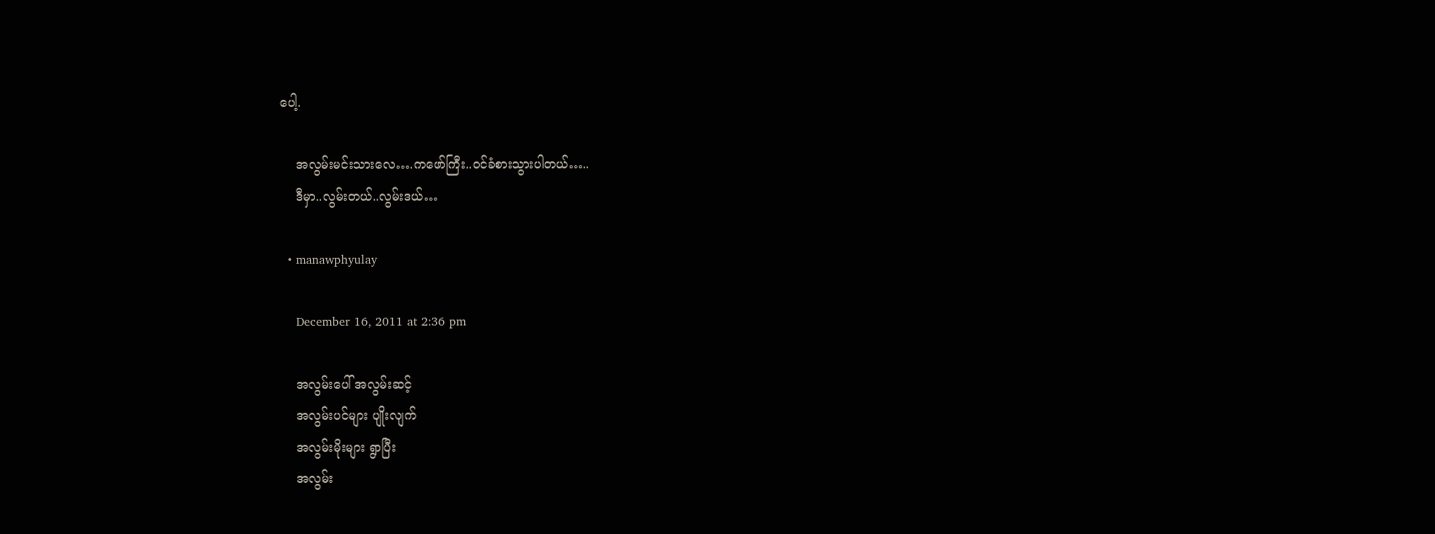ပေါ့.

    အလွမ်းမင်းသားလေ….ကဖော်ကြီး..ဝင်ခံစားသွားပါတယ်…..
    ဒီမှာ..လွမ်းတယ်..လွမ်းဒယ်…

  • manawphyulay

    December 16, 2011 at 2:36 pm

    အလွမ်းပေါ် အလွမ်းဆင့်
    အလွမ်းပင်များ ပျိုးလျက်
    အလွမ်းမိုးများ ရွာပြီး
    အလွမ်း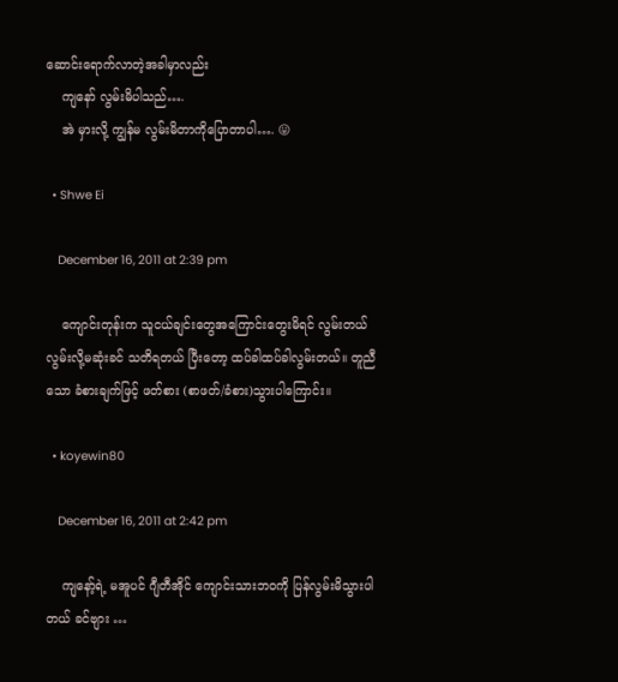ဆောင်းရောက်လာတဲ့အခါမှာလည်း
    ကျနော် လွမ်းမိပါသည်….
    အဲ မှားလို့ ကျွန်မ လွမ်းမိတာကိုပြောတာပါ…. 😛

  • Shwe Ei

    December 16, 2011 at 2:39 pm

    ကျောင်းတုန်းက သူငယ်ချင်းတွေအကြောင်းတွေးမိရင် လွမ်းတယ် လွမ်းလို့မဆုံးခင် သတိရတယ် ပြီးတော့ ထပ်ခါထပ်ခါလွမ်းတယ်။ တူညီသော ခံစားချက်ဖြင့် ဖတ်စား (စာဖတ်/ခံစား)သွားပါကြောင်း။

  • koyewin80

    December 16, 2011 at 2:42 pm

    ကျနော့်ရဲ့ မအူပင် ဂျီတီအိုင် ကျောင်းသားဘဝကို ပြန်လွမ်းမိသွားပါတယ် ခင်ဗျား …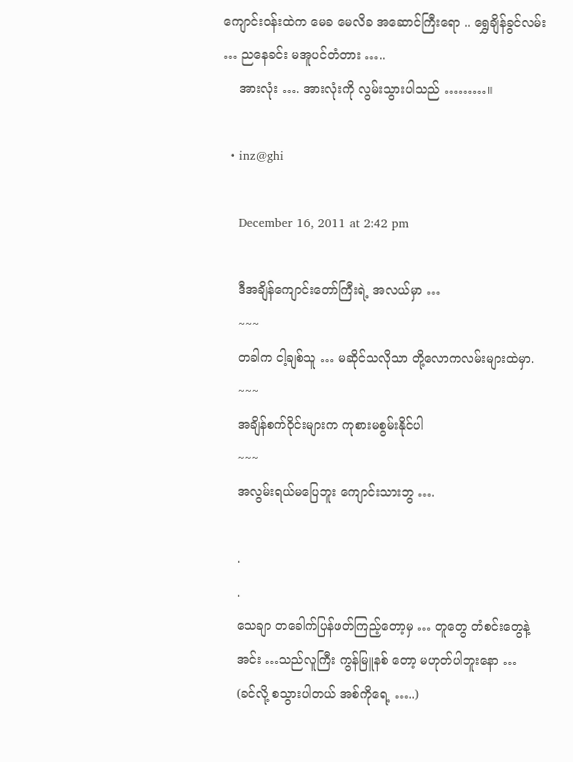ကျောင်းဝန်းထဲက မေခ မေလိခ အဆောင်ကြီးရော .. ရွှေချိန်ခွင်လမ်း … ညနေခင်း မအူပင်တံတား …..
    အားလုံး …. အားလုံးကို လွမ်းသွားပါသည် ………။

  • inz@ghi

    December 16, 2011 at 2:42 pm

    ဒီအချိန်ကျောင်းတော်ကြီးရဲ့ အလယ်မှာ …
    ~~~
    တခါက ငါ့ချစ်သူ … မဆိုင်သလိုသာ တို့လောကလမ်းများထဲမှာ.
    ~~~
    အချိန်စက်ဝိုင်းများက ကုစားမစွမ်းနိုင်ပါ
    ~~~
    အလွမ်းရယ်မပြေဘူး ကျောင်းသားဘွ ….

    .
    .
    သေချာ တခေါက်ပြန်ဖတ်ကြည့်တော့မှ … တူတွေ တံစင်းတွေနဲ့
    အင်း …သည်လူကြီး ကွန်မြူနစ် တော့ မဟုတ်ပါဘူးနော …
    (ခင်လို့ စသွားပါတယ် အစ်ကိုရေ့ …..)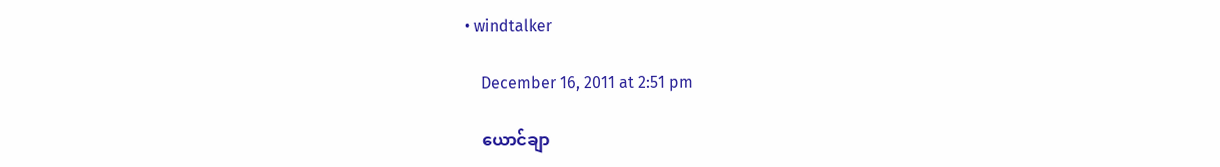• windtalker

    December 16, 2011 at 2:51 pm

    ယောင်ချာ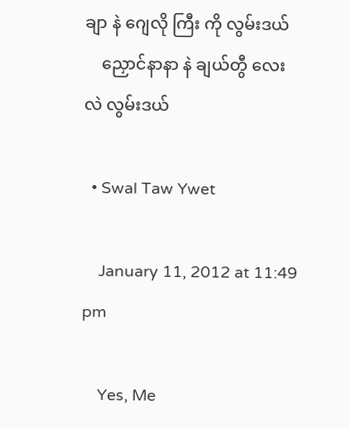ချာ နဲ ဂျေလို ကြီး ကို လွမ်းဒယ်
    ညှောင်နာနာ နဲ ချယ်တွီ လေး လဲ လွမ်းဒယ်

  • Swal Taw Ywet

    January 11, 2012 at 11:49 pm

    Yes, Me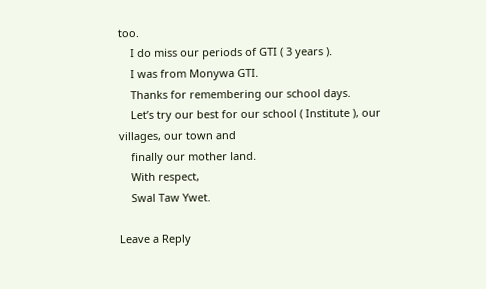too.
    I do miss our periods of GTI ( 3 years ).
    I was from Monywa GTI.
    Thanks for remembering our school days.
    Let’s try our best for our school ( Institute ), our villages, our town and
    finally our mother land.
    With respect,
    Swal Taw Ywet.

Leave a Reply